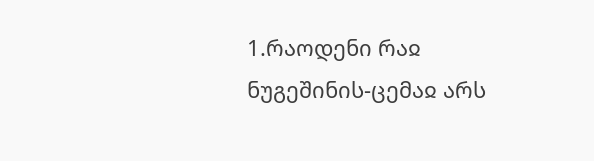1.რაოდენი რაჲ ნუგეშინის-ცემაჲ არს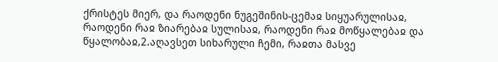ქრისტეს მიერ, და რაოდენი ნუგეშინის-ცემაჲ სიყუარულისაჲ, რაოდენი რაჲ ზიარებაჲ სულისაჲ, რაოდენი რაჲ მოწყალებაჲ და წყალობაჲ,2.აღავსეთ სიხარული ჩემი, რაჲთა მასვე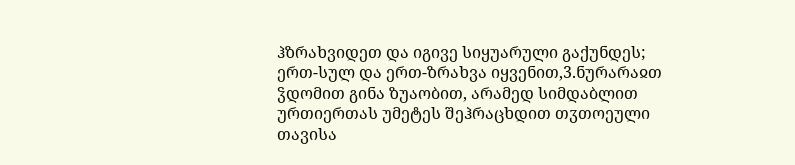ჰზრახვიდეთ და იგივე სიყუარული გაქუნდეს; ერთ-სულ და ერთ-ზრახვა იყვენით,3.ნურარაჲთ ჴდომით გინა ზუაობით, არამედ სიმდაბლით ურთიერთას უმეტეს შეჰრაცხდით თჳთოეული თავისა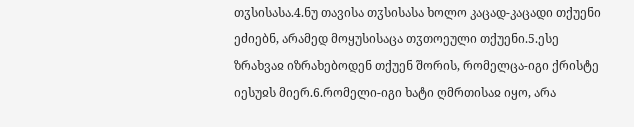თჳსისასა.4.ნუ თავისა თჳსისასა ხოლო კაცად-კაცადი თქუენი ეძიებნ, არამედ მოყუსისაცა თჳთოეული თქუენი.5.ესე ზრახვაჲ იზრახებოდენ თქუენ შორის, რომელცა-იგი ქრისტე იესუჲს მიერ.6.რომელი-იგი ხატი ღმრთისაჲ იყო, არა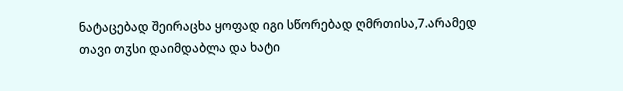ნატაცებად შეირაცხა ყოფად იგი სწორებად ღმრთისა,7.არამედ თავი თჳსი დაიმდაბლა და ხატი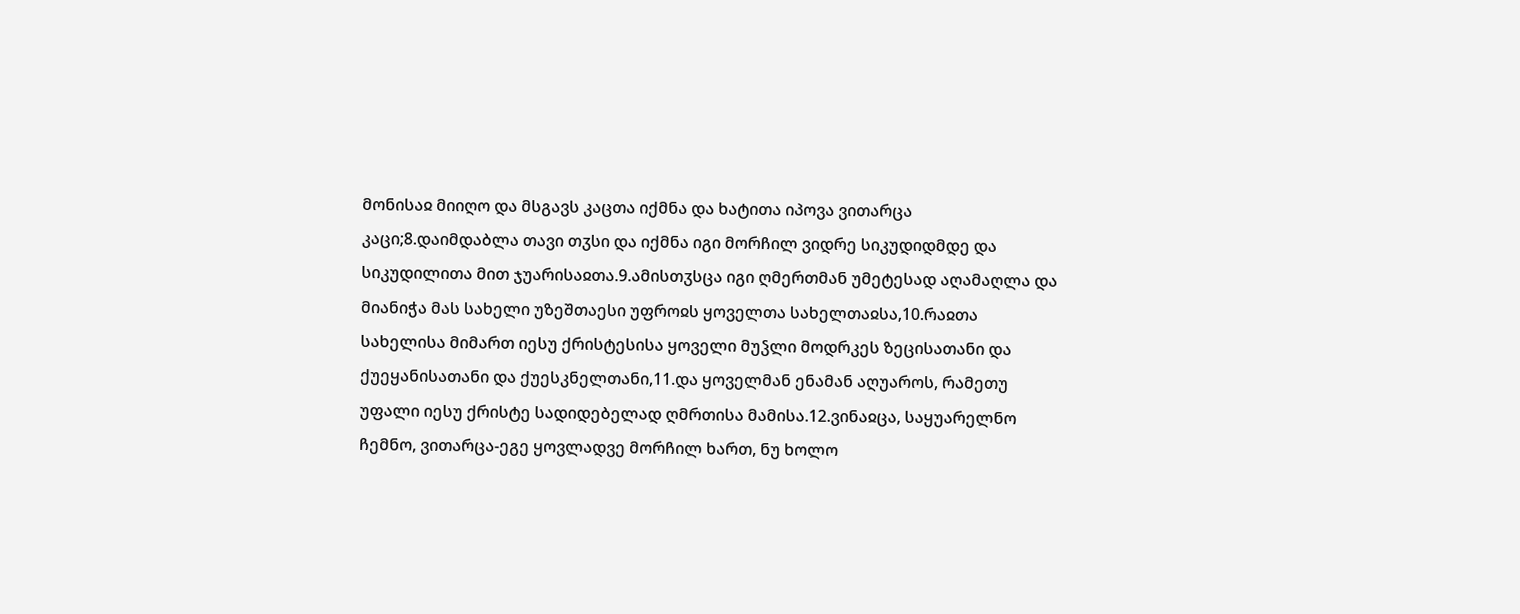მონისაჲ მიიღო და მსგავს კაცთა იქმნა და ხატითა იპოვა ვითარცა კაცი;8.დაიმდაბლა თავი თჳსი და იქმნა იგი მორჩილ ვიდრე სიკუდიდმდე და სიკუდილითა მით ჯუარისაჲთა.9.ამისთჳსცა იგი ღმერთმან უმეტესად აღამაღლა და მიანიჭა მას სახელი უზეშთაესი უფროჲს ყოველთა სახელთაჲსა,10.რაჲთა სახელისა მიმართ იესუ ქრისტესისა ყოველი მუჴლი მოდრკეს ზეცისათანი და ქუეყანისათანი და ქუესკნელთანი,11.და ყოველმან ენამან აღუაროს, რამეთუ უფალი იესუ ქრისტე სადიდებელად ღმრთისა მამისა.12.ვინაჲცა, საყუარელნო ჩემნო, ვითარცა-ეგე ყოვლადვე მორჩილ ხართ, ნუ ხოლო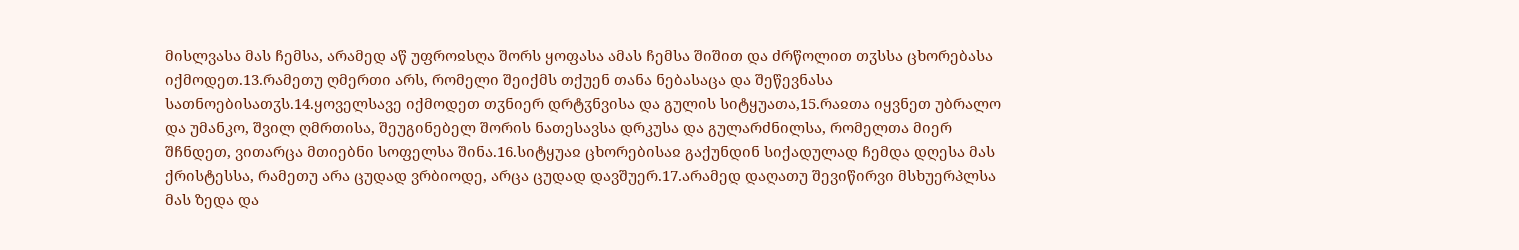მისლვასა მას ჩემსა, არამედ აწ უფროჲსღა შორს ყოფასა ამას ჩემსა შიშით და ძრწოლით თჳსსა ცხორებასა იქმოდეთ.13.რამეთუ ღმერთი არს, რომელი შეიქმს თქუენ თანა ნებასაცა და შეწევნასა სათნოებისათჳს.14.ყოველსავე იქმოდეთ თჳნიერ დრტჳნვისა და გულის სიტყუათა,15.რაჲთა იყვნეთ უბრალო და უმანკო, შვილ ღმრთისა, შეუგინებელ შორის ნათესავსა დრკუსა და გულარძნილსა, რომელთა მიერ შჩნდეთ, ვითარცა მთიებნი სოფელსა შინა.16.სიტყუაჲ ცხორებისაჲ გაქუნდინ სიქადულად ჩემდა დღესა მას ქრისტესსა, რამეთუ არა ცუდად ვრბიოდე, არცა ცუდად დავშუერ.17.არამედ დაღათუ შევიწირვი მსხუერპლსა მას ზედა და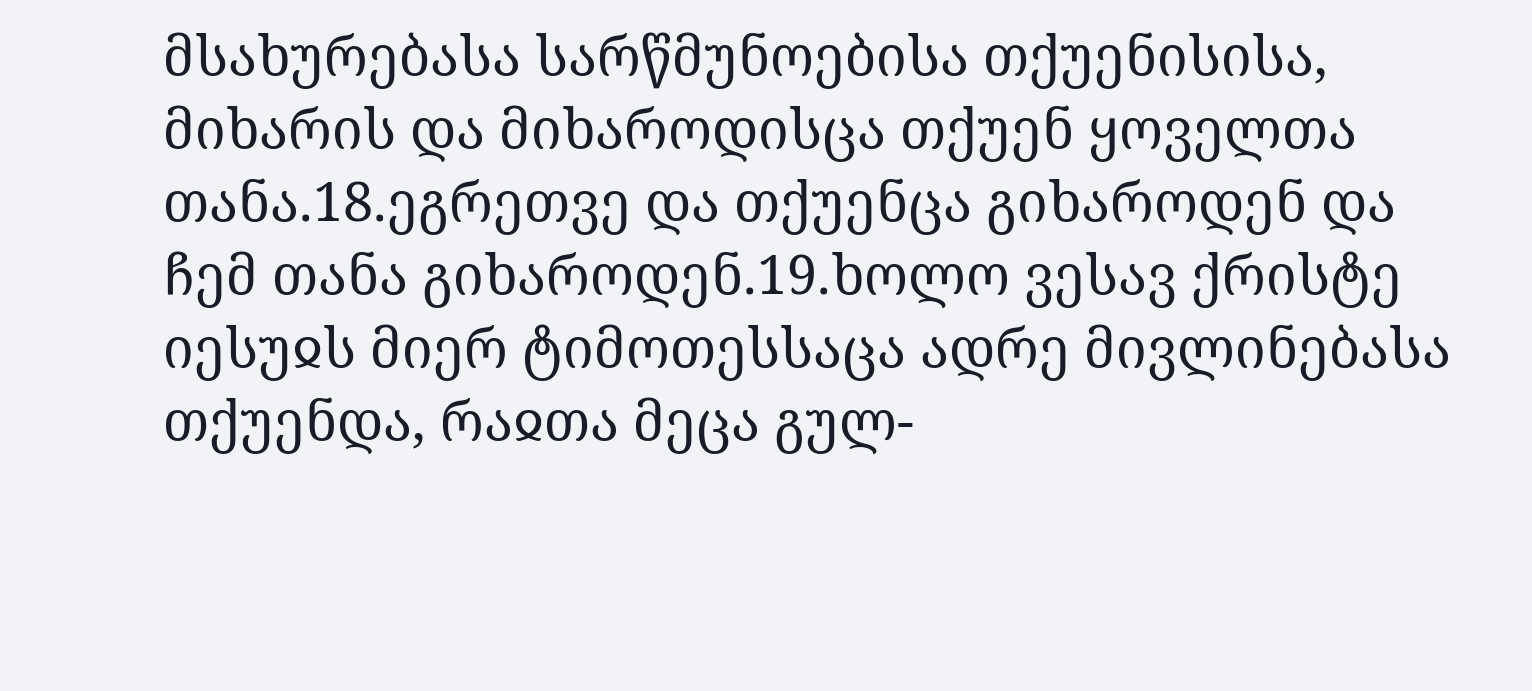მსახურებასა სარწმუნოებისა თქუენისისა, მიხარის და მიხაროდისცა თქუენ ყოველთა თანა.18.ეგრეთვე და თქუენცა გიხაროდენ და ჩემ თანა გიხაროდენ.19.ხოლო ვესავ ქრისტე იესუჲს მიერ ტიმოთესსაცა ადრე მივლინებასა თქუენდა, რაჲთა მეცა გულ-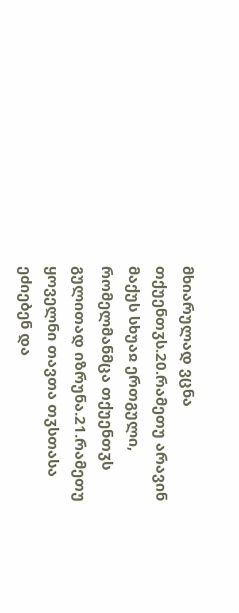მხიარულად ვცნა თქუენთჳს.20.რამეთუ არავინ მაქუს სხუაჲ ერთგული, რომელმანმცა თქუენთჳს გულითად იზრუნა.21.რამეთუ ყოველნი თავთა თჳსთასა ეძიებენ და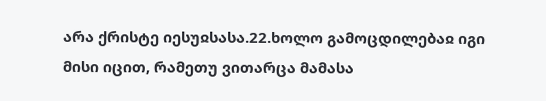არა ქრისტე იესუჲსასა.22.ხოლო გამოცდილებაჲ იგი მისი იცით, რამეთუ ვითარცა მამასა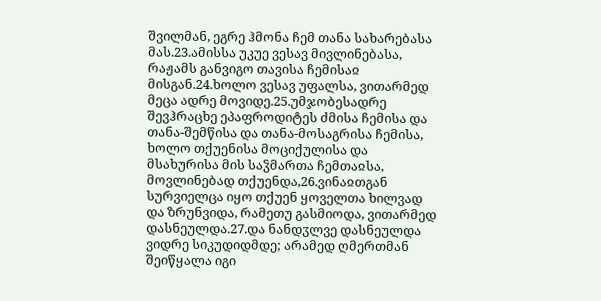შვილმან, ეგრე ჰმონა ჩემ თანა სახარებასა მას.23.ამისსა უკუე ვესავ მივლინებასა, რაჟამს განვიგო თავისა ჩემისაჲ მისგან.24.ხოლო ვესავ უფალსა, ვითარმედ მეცა ადრე მოვიდე.25.უმჯობესადრე შევჰრაცხე ეპაფროდიტეს ძმისა ჩემისა და თანა-შემწისა და თანა-მოსაგრისა ჩემისა, ხოლო თქუენისა მოციქულისა და მსახურისა მის საჴმართა ჩემთაჲსა, მოვლინებად თქუენდა,26.ვინაჲთგან სურვიელცა იყო თქუენ ყოველთა ხილვად და ზრუნვიდა, რამეთუ გასმიოდა, ვითარმედ დასნეულდა.27.და ნანდჳლვე დასნეულდა ვიდრე სიკუდიდმდე; არამედ ღმერთმან შეიწყალა იგი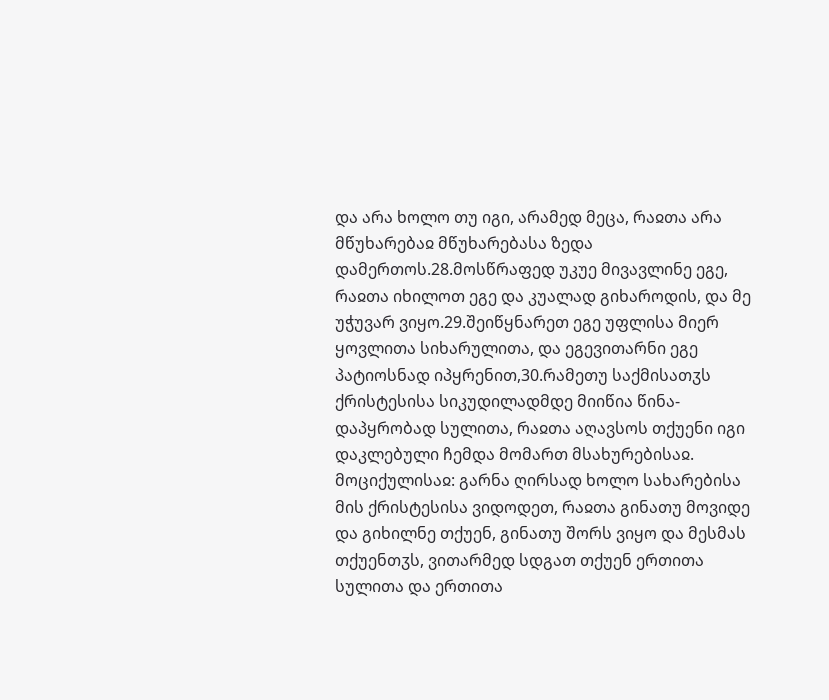და არა ხოლო თუ იგი, არამედ მეცა, რაჲთა არა მწუხარებაჲ მწუხარებასა ზედა დამერთოს.28.მოსწრაფედ უკუე მივავლინე ეგე, რაჲთა იხილოთ ეგე და კუალად გიხაროდის, და მე უჭუვარ ვიყო.29.შეიწყნარეთ ეგე უფლისა მიერ ყოვლითა სიხარულითა, და ეგევითარნი ეგე პატიოსნად იპყრენით,30.რამეთუ საქმისათჳს ქრისტესისა სიკუდილადმდე მიიწია წინა-დაპყრობად სულითა, რაჲთა აღავსოს თქუენი იგი დაკლებული ჩემდა მომართ მსახურებისაჲ.
მოციქულისაჲ: გარნა ღირსად ხოლო სახარებისა მის ქრისტესისა ვიდოდეთ, რაჲთა გინათუ მოვიდე და გიხილნე თქუენ, გინათუ შორს ვიყო და მესმას თქუენთჳს, ვითარმედ სდგათ თქუენ ერთითა სულითა და ერთითა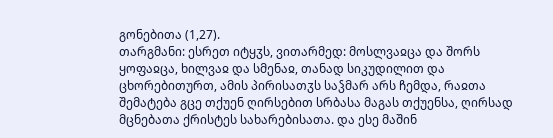გონებითა (1,27).
თარგმანი: ესრეთ იტყჳს, ვითარმედ: მოსლვაჲცა და შორს ყოფაჲცა, ხილვაჲ და სმენაჲ, თანად სიკუდილით და ცხორებითურთ, ამის პირისათჳს საჴმარ არს ჩემდა, რაჲთა შემატება გცე თქუენ ღირსებით სრბასა მაგას თქუენსა, ღირსად მცნებათა ქრისტეს სახარებისათა. და ესე მაშინ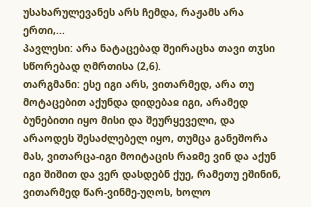უსახარულევანეს არს ჩემდა, რაჟამს არა ერთი,...
პავლესი: არა ნატაცებად შეირაცხა თავი თჳსი სწორებად ღმრთისა (2,6).
თარგმანი: ესე იგი არს, ვითარმედ, არა თუ მოტაცებით აქუნდა დიდებაჲ იგი, არამედ ბუნებითი იყო მისი და შეურყეველი, და არაოდეს შესაძლებელ იყო, თუმცა განეშორა მას, ვითარცა-იგი მოიტაცის რაჲმე ვინ და აქუნ იგი შიშით და ვერ დასდებნ ქუე, რამეთუ ეშინინ, ვითარმედ წარ-ვინმე-უღოს, ხოლო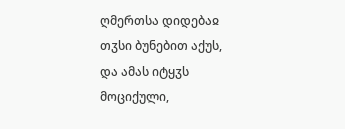ღმერთსა დიდებაჲ თჳსი ბუნებით აქუს, და ამას იტყჳს მოციქული,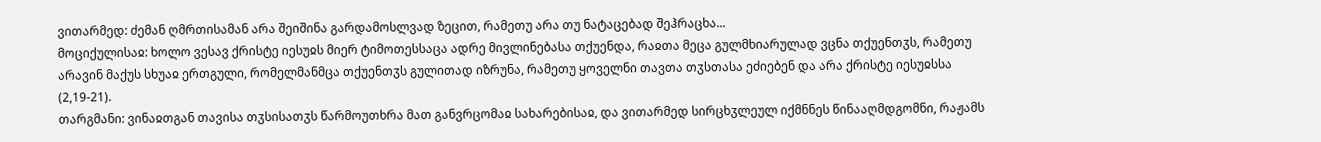ვითარმედ: ძემან ღმრთისამან არა შეიშინა გარდამოსლვად ზეცით, რამეთუ არა თუ ნატაცებად შეჰრაცხა...
მოციქულისაჲ: ხოლო ვესავ ქრისტე იესუჲს მიერ ტიმოთესსაცა ადრე მივლინებასა თქუენდა, რაჲთა მეცა გულმხიარულად ვცნა თქუენთჳს, რამეთუ არავინ მაქუს სხუაჲ ერთგული, რომელმანმცა თქუენთჳს გულითად იზრუნა, რამეთუ ყოველნი თავთა თჳსთასა ეძიებენ და არა ქრისტე იესუჲსსა (2,19-21).
თარგმანი: ვინაჲთგან თავისა თჳსისათჳს წარმოუთხრა მათ განვრცომაჲ სახარებისაჲ, და ვითარმედ სირცხჳლეულ იქმნნეს წინააღმდგომნი, რაჟამს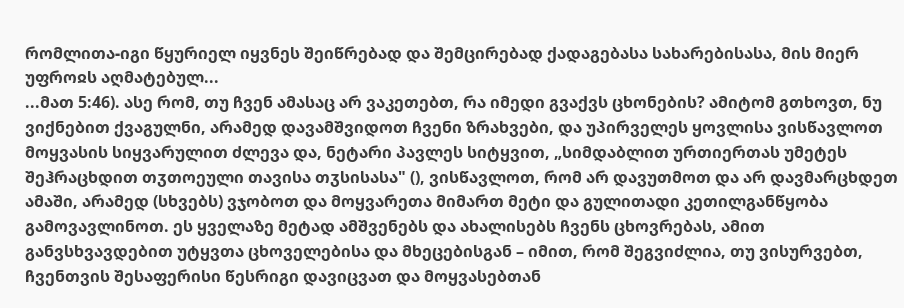რომლითა-იგი წყურიელ იყვნეს შეიწრებად და შემცირებად ქადაგებასა სახარებისასა, მის მიერ უფროჲს აღმატებულ...
...მათ 5:46). ასე რომ, თუ ჩვენ ამასაც არ ვაკეთებთ, რა იმედი გვაქვს ცხონების? ამიტომ გთხოვთ, ნუ ვიქნებით ქვაგულნი, არამედ დავამშვიდოთ ჩვენი ზრახვები, და უპირველეს ყოვლისა ვისწავლოთ მოყვასის სიყვარულით ძლევა და, ნეტარი პავლეს სიტყვით, „სიმდაბლით ურთიერთას უმეტეს შეჰრაცხდით თჳთოეული თავისა თჳსისასა" (), ვისწავლოთ, რომ არ დავუთმოთ და არ დავმარცხდეთ ამაში, არამედ (სხვებს) ვჯობოთ და მოყვარეთა მიმართ მეტი და გულითადი კეთილგანწყობა გამოვავლინოთ. ეს ყველაზე მეტად ამშვენებს და ახალისებს ჩვენს ცხოვრებას, ამით განვსხვავდებით უტყვთა ცხოველებისა და მხეცებისგან – იმით, რომ შეგვიძლია, თუ ვისურვებთ, ჩვენთვის შესაფერისი წესრიგი დავიცვათ და მოყვასებთან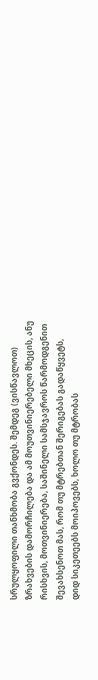სრულყოფილი თანხმობა გვქონდეს. შემდეგ (ვისწავლოთ) ზრახვების დამორჩილება და ამ მოუთვინიერებელი მხეცის, ანუ რისხვის, მოთვინიერება, საშინელი სამსჯავროს წარმოდგენით შევახსენოთ მას, რომ თუ მტრებთან შერიგებას გადაწყვეტს, დიდ სიკეთეებს მოიპოვებს, ხოლო თუ მტრობას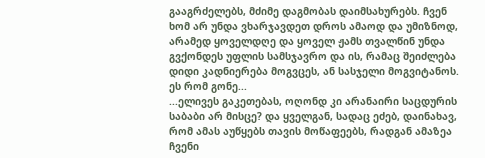გააგრძელებს, მძიმე დაგმობას დაიმსახურებს. ჩვენ ხომ არ უნდა ვხარჯავდეთ დროს ამაოდ და უმიზნოდ, არამედ ყოველდღე და ყოველ ჟამს თვალწინ უნდა გვქონდეს უფლის სამსჯავრო და ის, რამაც შეიძლება დიდი კადნიერება მოგვცეს, ან სასჯელი მოგვიტანოს. ეს რომ გონე...
...ელივეს გაკეთებას, ოღონდ კი არანაირი საცდურის საბაბი არ მისცე? და ყველგან, სადაც ეძებ, დაინახავ, რომ ამას აუწყებს თავის მოწაფეებს, რადგან ამაზეა ჩვენი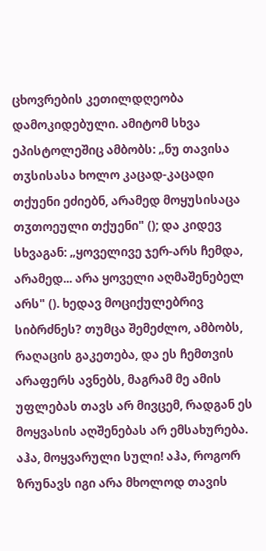ცხოვრების კეთილდღეობა დამოკიდებული. ამიტომ სხვა ეპისტოლეშიც ამბობს: „ნუ თავისა თჳსისასა ხოლო კაცად-კაცადი თქუენი ეძიებნ, არამედ მოყუსისაცა თჳთოეული თქუენი" (); და კიდევ სხვაგან: „ყოველივე ჯერ-არს ჩემდა, არამედ... არა ყოველი აღმაშენებელ არს" (). ხედავ მოციქულებრივ სიბრძნეს? თუმცა შემეძლო, ამბობს, რაღაცის გაკეთება, და ეს ჩემთვის არაფერს ავნებს, მაგრამ მე ამის უფლებას თავს არ მივცემ, რადგან ეს მოყვასის აღშენებას არ ემსახურება. აჰა, მოყვარული სული! აჰა, როგორ ზრუნავს იგი არა მხოლოდ თავის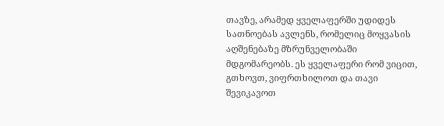თავზე, არამედ ყველაფერში უდიდეს სათნოებას ავლენს, რომელიც მოყვასის აღშენებაზე მზრუნველობაში მდგომარეობს. ეს ყველაფერი რომ ვიცით, გთხოვთ, ვიფრთხილოთ და თავი შევიკავოთ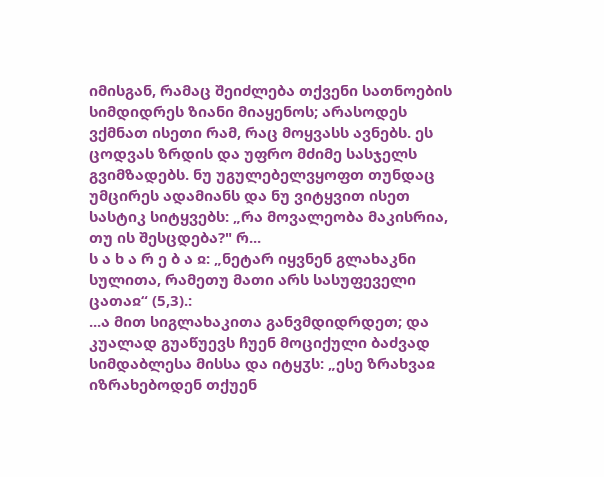იმისგან, რამაც შეიძლება თქვენი სათნოების სიმდიდრეს ზიანი მიაყენოს; არასოდეს ვქმნათ ისეთი რამ, რაც მოყვასს ავნებს. ეს ცოდვას ზრდის და უფრო მძიმე სასჯელს გვიმზადებს. ნუ უგულებელვყოფთ თუნდაც უმცირეს ადამიანს და ნუ ვიტყვით ისეთ სასტიკ სიტყვებს: „რა მოვალეობა მაკისრია, თუ ის შესცდება?" რ...
ს ა ხ ა რ ე ბ ა ჲ: „ნეტარ იყვნენ გლახაკნი სულითა, რამეთუ მათი არს სასუფეველი ცათაჲ“ (5,3).:
...ა მით სიგლახაკითა განვმდიდრდეთ; და კუალად გუაწუევს ჩუენ მოციქული ბაძვად სიმდაბლესა მისსა და იტყჳს: „ესე ზრახვაჲ იზრახებოდენ თქუენ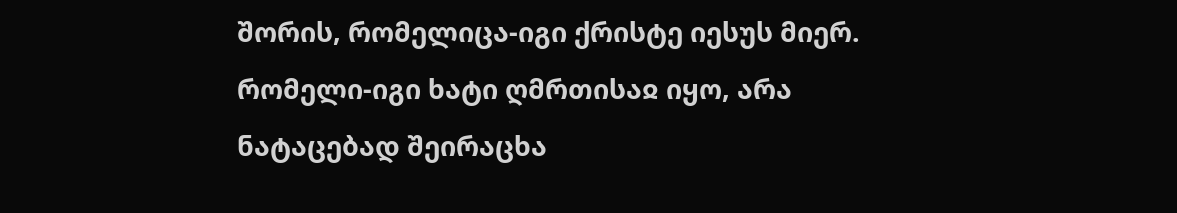შორის, რომელიცა-იგი ქრისტე იესუს მიერ. რომელი-იგი ხატი ღმრთისაჲ იყო, არა ნატაცებად შეირაცხა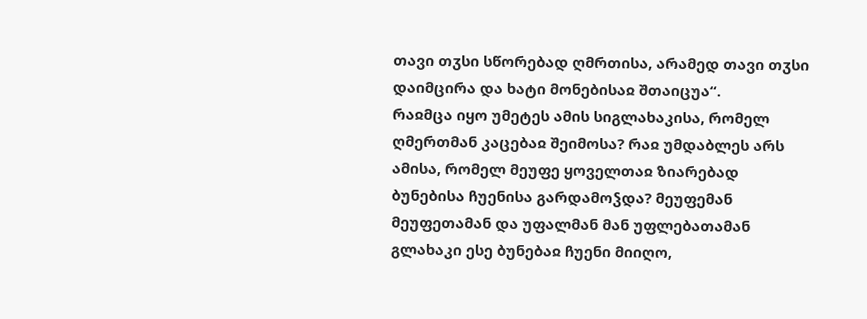თავი თჳსი სწორებად ღმრთისა, არამედ თავი თჳსი დაიმცირა და ხატი მონებისაჲ შთაიცუა“.
რაჲმცა იყო უმეტეს ამის სიგლახაკისა, რომელ ღმერთმან კაცებაჲ შეიმოსა? რაჲ უმდაბლეს არს ამისა, რომელ მეუფე ყოველთაჲ ზიარებად ბუნებისა ჩუენისა გარდამოჴდა? მეუფემან მეუფეთამან და უფალმან მან უფლებათამან გლახაკი ესე ბუნებაჲ ჩუენი მიიღო,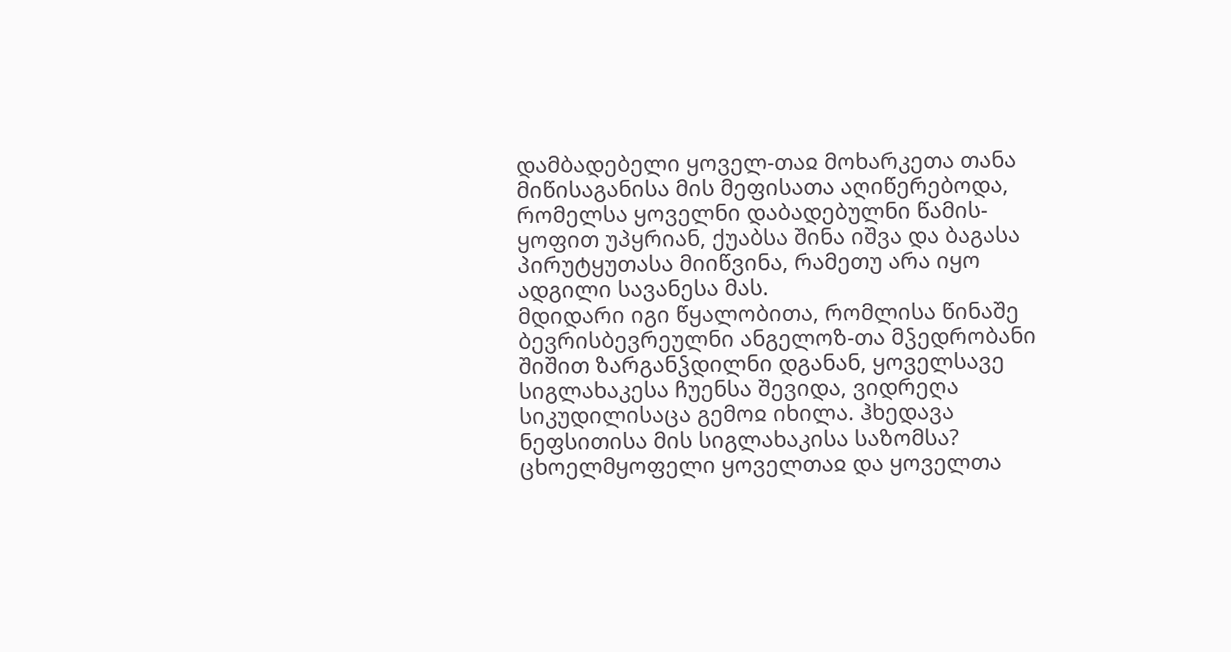დამბადებელი ყოველ-თაჲ მოხარკეთა თანა მიწისაგანისა მის მეფისათა აღიწერებოდა, რომელსა ყოველნი დაბადებულნი წამის-ყოფით უპყრიან, ქუაბსა შინა იშვა და ბაგასა პირუტყუთასა მიიწვინა, რამეთუ არა იყო ადგილი სავანესა მას.
მდიდარი იგი წყალობითა, რომლისა წინაშე ბევრისბევრეულნი ანგელოზ-თა მჴედრობანი შიშით ზარგანჴდილნი დგანან, ყოველსავე სიგლახაკესა ჩუენსა შევიდა, ვიდრეღა სიკუდილისაცა გემოჲ იხილა. ჰხედავა ნეფსითისა მის სიგლახაკისა საზომსა? ცხოელმყოფელი ყოველთაჲ და ყოველთა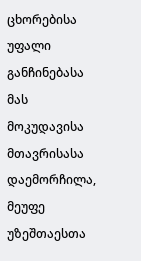ცხორებისა უფალი განჩინებასა მას მოკუდავისა მთავრისასა დაემორჩილა, მეუფე უზეშთაესთა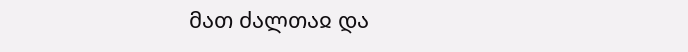მათ ძალთაჲ და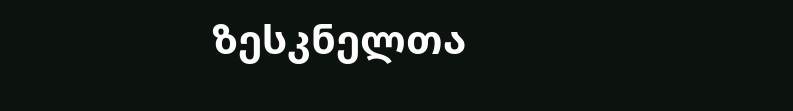ზესკნელთა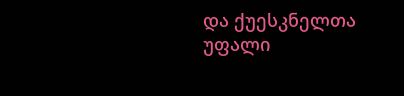და ქუესკნელთა უფალი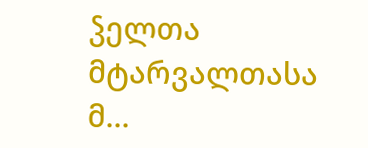ჴელთა მტარვალთასა მ...